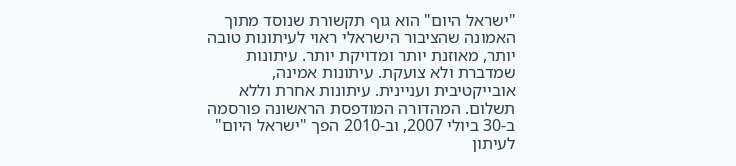"ישראל היום" הוא גוף תקשורת שנוסד מתוך האמונה שהציבור הישראלי ראוי לעיתונות טובה יותר, מאוזנת יותר ומדויקת יותר. עיתונות שמדברת ולא צועקת. עיתונות אמינה, אובייקטיבית ועניינית. עיתונות אחרת וללא תשלום. המהדורה המודפסת הראשונה פורסמה ב-30 ביולי 2007, וב-2010 הפך "ישראל היום" לעיתון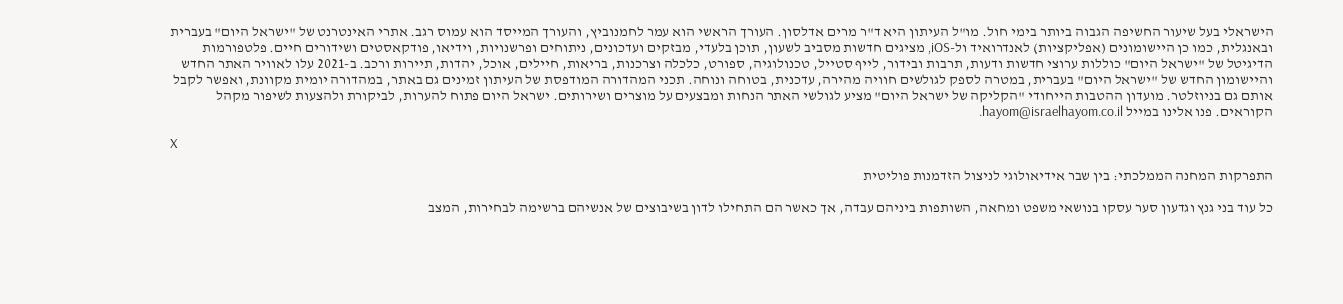הישראלי בעל שיעור החשיפה הגבוה ביותר בימי חול. מו"ל העיתון היא ד"ר מרים אדלסון. העורך הראשי הוא עמר לחמנוביץ, והעורך המייסד הוא עמוס רגב. אתרי האינטרנט של "ישראל היום" בעברית ובאנגלית, כמו כן היישומונים (אפליקציות) לאנדרואיד ול-iOS, מציגים חדשות מסביב לשעון, תוכן בלעדי, מבזקים ועדכונים, ניתוחים ופרשנויות, וידיאו, פודקאסטים ושידורים חיים. פלטפורמות הדיגיטל של "ישראל היום" כוללות ערוצי חדשות ודעות, תרבות ובידור, לייף סטייל, טכנולוגיה, ספורט, כלכלה וצרכנות, בריאות, חיילים, אוכל, יהדות, תיירות ורכב. ב-2021 עלו לאוויר האתר החדש והיישומון החדש של "ישראל היום" בעברית, במטרה לספק לגולשים חוויה מהירה, עדכנית, בטוחה ונוחה. תכני המהדורה המודפסת של העיתון זמינים גם באתר, במהדורה יומית מקוונת, ואפשר לקבל אותם גם בניוזלטר. מועדון ההטבות הייחודי "הקליקה של ישראל היום" מציע לגולשי האתר הנחות ומבצעים על מוצרים ושירותים. ישראל היום פתוח להערות, לביקורת ולהצעות לשיפור מקהל הקוראים. פנו אלינו במייל hayom@israelhayom.co.il.

X

התפרקות המחנה הממלכתי: בין שבר אידיאולוגי לניצול הזדמנות פוליטית

כל עוד בני גנץ וגדעון סער עסקו בנושאי משפט ומחאה, השותפות ביניהם עבדה, אך כאשר הם התחילו לדון בשיבוצים של אנשיהם ברשימה לבחירות, המצב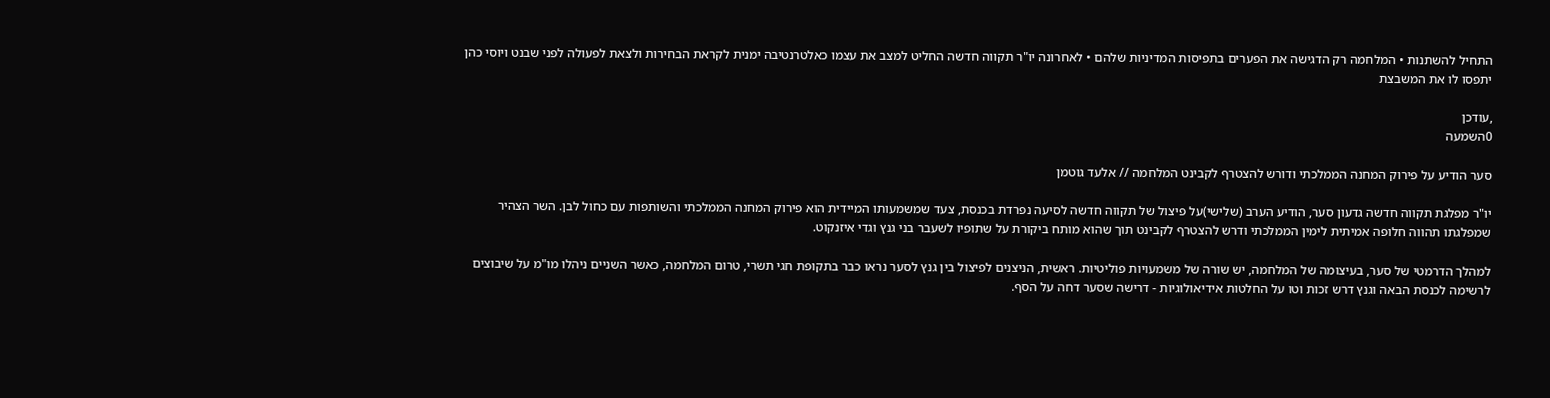התחיל להשתנות • המלחמה רק הדגישה את הפערים בתפיסות המדיניות שלהם • לאחרונה יו"ר תקווה חדשה החליט למצב את עצמו כאלטרנטיבה ימנית לקראת הבחירות ולצאת לפעולה לפני שבנט ויוסי כהן יתפסו לו את המשבצת

,עודכן
0השמעה

סער הודיע על פירוק המחנה הממלכתי ודורש להצטרף לקבינט המלחמה // אלעד גוטמן

יו"ר מפלגת תקווה חדשה גדעון סער, הודיע הערב (שלישי)על פיצול של תקווה חדשה לסיעה נפרדת בכנסת, צעד שמשמעותו המיידית הוא פירוק המחנה הממלכתי והשותפות עם כחול לבן. השר הצהיר שמפלגתו תהווה חלופה אמיתית לימין הממלכתי ודרש להצטרף לקבינט תוך שהוא מותח ביקורת על שתופיו לשעבר בני גנץ וגדי איזנקוט.

למהלך הדרמטי של סער, בעיצומה של המלחמה, יש שורה של משמעויות פוליטיות. ראשית, הניצנים לפיצול בין גנץ לסער נראו כבר בתקופת חגי תשרי, טרום המלחמה, כאשר השניים ניהלו מו"מ על שיבוצים לרשימה לכנסת הבאה וגנץ דרש זכות וטו על החלטות אידיאולוגיות - דרישה שסער דחה על הסף.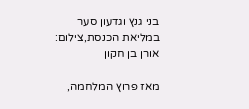בני גנץ וגדעון סער במליאת הכנסת,צילום: אורן בן חקון

מאז פרוץ המלחמה,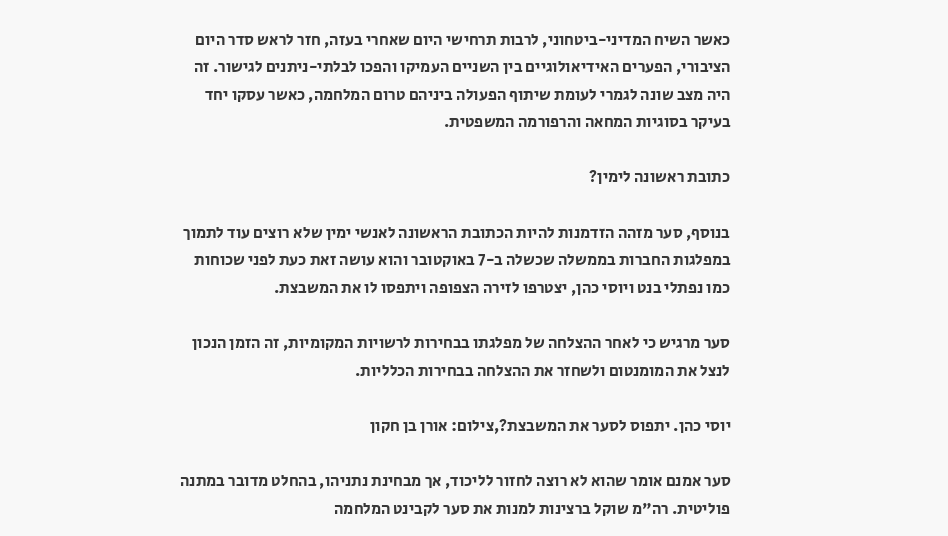כאשר השיח המדיני-ביטחוני, לרבות תרחישי היום שאחרי בעזה, חזר לראש סדר היום הציבורי, הפערים האידיאולוגיים בין השניים העמיקו והפכו לבלתי-ניתנים לגישור. זה היה מצב שונה לגמרי לעומת שיתוף הפעולה ביניהם טרום המלחמה, כאשר עסקו יחד בעיקר בסוגיות המחאה והרפורמה המשפטית.

כתובת ראשונה לימין?

בנוסף, סער מזהה הזדמנות להיות הכתובת הראשונה לאנשי ימין שלא רוצים עוד לתמוך במפלגות החברות בממשלה שכשלה ב-7 באוקטובר והוא עושה זאת כעת לפני שכוחות כמו נפתלי בנט ויוסי כהן, יצטרפו לזירה הצפופה ויתפסו לו את המשבצת.

סער מרגיש כי לאחר ההצלחה של מפלגתו בבחירות לרשויות המקומיות, זה הזמן הנכון לנצל את המומנטום ולשחזר את ההצלחה בבחירות הכלליות.

יוסי כהן. יתפוס לסער את המשבצת?,צילום: אורן בן חקון

סער אמנם אומר שהוא לא רוצה לחזור לליכוד, אך מבחינת נתניהו, בהחלט מדובר במתנה פוליטית. רה"מ שוקל ברצינות למנות את סער לקבינט המלחמה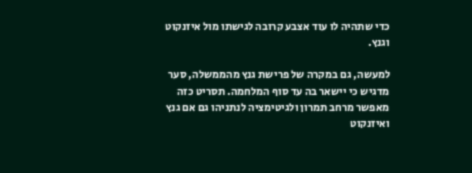כדי שתהיה לו עוד אצבע קרובה לגישתו מול איזנקוט וגנץ.

למעשה, גם במקרה של פרישת גנץ מהממשלה, סער מדגיש כי יישאר בה עד סוף המלחמה. תסריט כזה מאפשר מרחב תמרון ולגיטימציה לנתניהו גם אם גנץ ואיזנקוט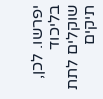יפרשו. לכן, בליכוד שוקלים לתת תיקים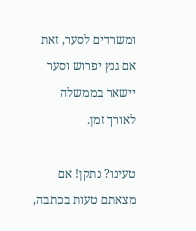ומשרדים לסער, זאת אם גנץ יפרוש וסער יישאר בממשלה לאורך זמן.

טעינו? נתקן! אם מצאתם טעות בכתבה,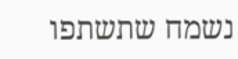נשמח שתשתפו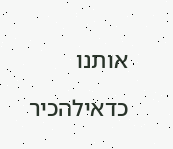אותנו

כדאילהכיר